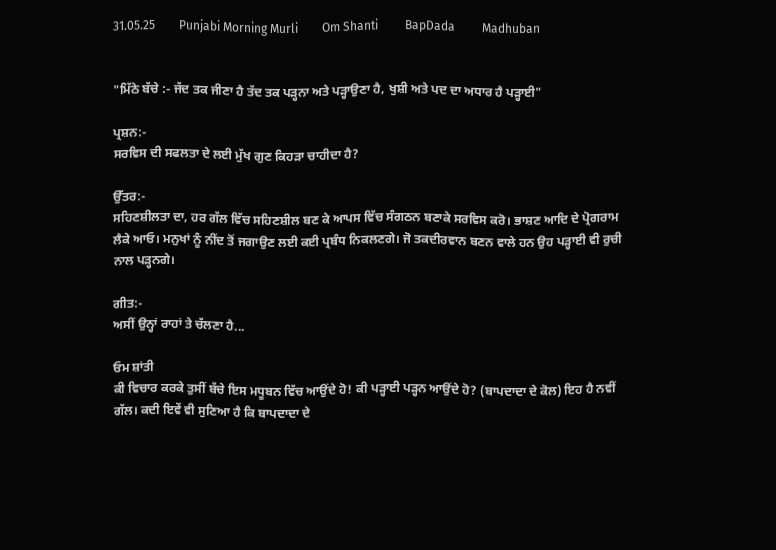31.05.25        Punjabi Morning Murli        Om Shanti         BapDada         Madhuban


"ਮਿੱਠੇ ਬੱਚੇ :- ਜੱਦ ਤਕ ਜੀਣਾ ਹੈ ਤੱਦ ਤਕ ਪੜ੍ਹਨਾ ਅਤੇ ਪੜ੍ਹਾਉਣਾ ਹੈ, ਖੁਸ਼ੀ ਅਤੇ ਪਦ ਦਾ ਅਧਾਰ ਹੈ ਪੜ੍ਹਾਈ"

ਪ੍ਰਸ਼ਨ:-
ਸਰਵਿਸ ਦੀ ਸਫਲਤਾ ਦੇ ਲਈ ਮੁੱਖ ਗੁਣ ਕਿਹੜਾ ਚਾਹੀਦਾ ਹੈ?

ਉੱਤਰ:-
ਸਹਿਣਸ਼ੀਲਤਾ ਦਾ, ਹਰ ਗੱਲ ਵਿੱਚ ਸਹਿਣਸ਼ੀਲ ਬਣ ਕੇ ਆਪਸ ਵਿੱਚ ਸੰਗਠਨ ਬਣਾਕੇ ਸਰਵਿਸ ਕਰੋ। ਭਾਸ਼ਣ ਆਦਿ ਦੇ ਪ੍ਰੋਗਰਾਮ ਲੈਕੇ ਆਓ। ਮਨੁਖਾਂ ਨੂੰ ਨੀਂਦ ਤੋਂ ਜਗਾਉਣ ਲਈ ਕਈ ਪ੍ਰਬੰਧ ਨਿਕਲਣਗੇ। ਜੋ ਤਕਦੀਰਵਾਨ ਬਣਨ ਵਾਲੇ ਹਨ ਉਹ ਪੜ੍ਹਾਈ ਵੀ ਰੁਚੀ ਨਾਲ ਪੜ੍ਹਨਗੇ।

ਗੀਤ:-
ਅਸੀਂ ਉਨ੍ਹਾਂ ਰਾਹਾਂ ਤੇ ਚੱਲਣਾ ਹੈ...

ਓਮ ਸ਼ਾਂਤੀ
ਕੀ ਵਿਚਾਰ ਕਰਕੇ ਤੁਸੀਂ ਬੱਚੇ ਇਸ ਮਧੂਬਨ ਵਿੱਚ ਆਉਂਦੇ ਹੋ! ਕੀ ਪੜ੍ਹਾਈ ਪੜ੍ਹਨ ਆਉਂਦੇ ਹੋ? (ਬਾਪਦਾਦਾ ਦੇ ਕੋਲ) ਇਹ ਹੈ ਨਵੀਂ ਗੱਲ। ਕਦੀ ਇਵੇਂ ਵੀ ਸੁਣਿਆ ਹੈ ਕਿ ਬਾਪਦਾਦਾ ਦੇ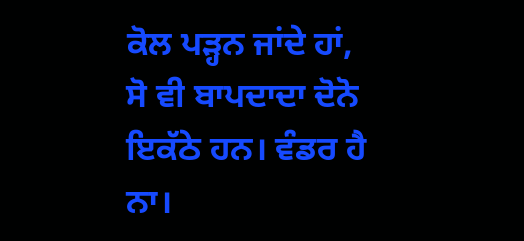ਕੋਲ ਪੜ੍ਹਨ ਜਾਂਦੇ ਹਾਂ, ਸੋ ਵੀ ਬਾਪਦਾਦਾ ਦੋਨੋ ਇਕੱਠੇ ਹਨ। ਵੰਡਰ ਹੈ ਨਾ।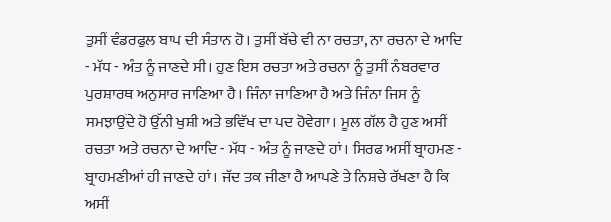ਤੁਸੀਂ ਵੰਡਰਫੁਲ ਬਾਪ ਦੀ ਸੰਤਾਨ ਹੋ। ਤੁਸੀਂ ਬੱਚੇ ਵੀ ਨਾ ਰਚਤਾ, ਨਾ ਰਚਨਾ ਦੇ ਆਦਿ - ਮੱਧ - ਅੰਤ ਨੂੰ ਜਾਣਦੇ ਸੀ। ਹੁਣ ਇਸ ਰਚਤਾ ਅਤੇ ਰਚਨਾ ਨੂੰ ਤੁਸੀਂ ਨੰਬਰਵਾਰ ਪੁਰਸ਼ਾਰਥ ਅਨੁਸਾਰ ਜਾਣਿਆ ਹੈ। ਜਿੰਨਾ ਜਾਣਿਆ ਹੈ ਅਤੇ ਜਿੰਨਾ ਜਿਸ ਨੂੰ ਸਮਝਾਉਂਦੇ ਹੋ ਉੱਨੀ ਖੁਸ਼ੀ ਅਤੇ ਭਵਿੱਖ ਦਾ ਪਦ ਹੋਵੇਗਾ। ਮੂਲ ਗੱਲ ਹੈ ਹੁਣ ਅਸੀਂ ਰਚਤਾ ਅਤੇ ਰਚਨਾ ਦੇ ਆਦਿ - ਮੱਧ - ਅੰਤ ਨੂੰ ਜਾਣਦੇ ਹਾਂ। ਸਿਰਫ ਅਸੀਂ ਬ੍ਰਾਹਮਣ - ਬ੍ਰਾਹਮਣੀਆਂ ਹੀ ਜਾਣਦੇ ਹਾਂ। ਜੱਦ ਤਕ ਜੀਣਾ ਹੈ ਆਪਣੇ ਤੇ ਨਿਸ਼ਚੇ ਰੱਖਣਾ ਹੈ ਕਿ ਅਸੀਂ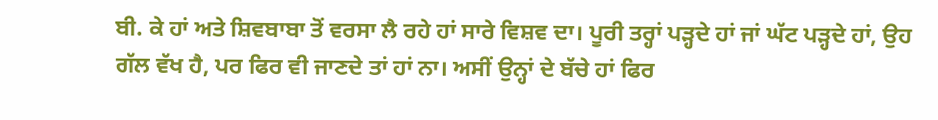ਬੀ. ਕੇ ਹਾਂ ਅਤੇ ਸ਼ਿਵਬਾਬਾ ਤੋਂ ਵਰਸਾ ਲੈ ਰਹੇ ਹਾਂ ਸਾਰੇ ਵਿਸ਼ਵ ਦਾ। ਪੂਰੀ ਤਰ੍ਹਾਂ ਪੜ੍ਹਦੇ ਹਾਂ ਜਾਂ ਘੱਟ ਪੜ੍ਹਦੇ ਹਾਂ, ਉਹ ਗੱਲ ਵੱਖ ਹੈ, ਪਰ ਫਿਰ ਵੀ ਜਾਣਦੇ ਤਾਂ ਹਾਂ ਨਾ। ਅਸੀਂ ਉਨ੍ਹਾਂ ਦੇ ਬੱਚੇ ਹਾਂ ਫਿਰ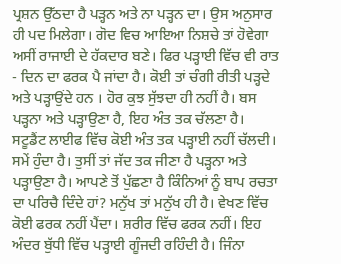ਪ੍ਰਸ਼ਨ ਉੱਠਦਾ ਹੈ ਪੜ੍ਹਨ ਅਤੇ ਨਾ ਪੜ੍ਹਨ ਦਾ। ਉਸ ਅਨੁਸਾਰ ਹੀ ਪਦ ਮਿਲੇਗਾ। ਗੋਦ ਵਿਚ ਆਇਆ ਨਿਸ਼ਚੇ ਤਾਂ ਹੋਵੇਗਾ ਅਸੀਂ ਰਾਜਾਈ ਦੇ ਹੱਕਦਾਰ ਬਣੇ। ਫਿਰ ਪੜ੍ਹਾਈ ਵਿੱਚ ਵੀ ਰਾਤ - ਦਿਨ ਦਾ ਫਰਕ ਪੈ ਜਾਂਦਾ ਹੈ। ਕੋਈ ਤਾਂ ਚੰਗੀ ਰੀਤੀ ਪੜ੍ਹਦੇ ਅਤੇ ਪੜ੍ਹਾਉਂਦੇ ਹਨ । ਹੋਰ ਕੁਝ ਸੁੱਝਦਾ ਹੀ ਨਹੀਂ ਹੈ। ਬਸ ਪੜ੍ਹਨਾ ਅਤੇ ਪੜ੍ਹਾਉਣਾ ਹੈ, ਇਹ ਅੰਤ ਤਕ ਚੱਲਣਾ ਹੈ। ਸਟੂਡੈਂਟ ਲਾਈਫ ਵਿੱਚ ਕੋਈ ਅੰਤ ਤਕ ਪੜ੍ਹਾਈ ਨਹੀਂ ਚੱਲਦੀ। ਸਮੇਂ ਹੁੰਦਾ ਹੈ। ਤੁਸੀਂ ਤਾਂ ਜੱਦ ਤਕ ਜੀਣਾ ਹੈ ਪੜ੍ਹਨਾ ਅਤੇ ਪੜ੍ਹਾਉਣਾ ਹੈ। ਆਪਣੇ ਤੋਂ ਪੁੱਛਣਾ ਹੈ ਕਿੰਨਿਆਂ ਨੂੰ ਬਾਪ ਰਚਤਾ ਦਾ ਪਰਿਚੈ ਦਿੰਦੇ ਹਾਂ? ਮਨੁੱਖ ਤਾਂ ਮਨੁੱਖ ਹੀ ਹੈ। ਵੇਖਣ ਵਿੱਚ ਕੋਈ ਫਰਕ ਨਹੀਂ ਪੈਂਦਾ। ਸ਼ਰੀਰ ਵਿੱਚ ਫਰਕ ਨਹੀਂ। ਇਹ ਅੰਦਰ ਬੁੱਧੀ ਵਿੱਚ ਪੜ੍ਹਾਈ ਗੂੰਜਦੀ ਰਹਿੰਦੀ ਹੈ। ਜਿੰਨਾ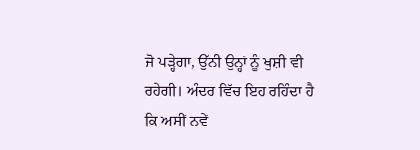ਜੋ ਪੜ੍ਹੇਗਾ, ਉੱਨੀ ਉਨ੍ਹਾਂ ਨੂੰ ਖੁਸ਼ੀ ਵੀ ਰਹੇਗੀ। ਅੰਦਰ ਵਿੱਚ ਇਹ ਰਹਿੰਦਾ ਹੈ ਕਿ ਅਸੀਂ ਨਵੇਂ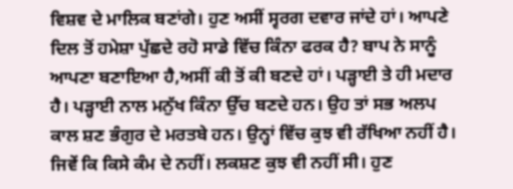ਵਿਸ਼ਵ ਦੇ ਮਾਲਿਕ ਬਣਾਂਗੇ। ਹੁਣ ਅਸੀਂ ਸ੍ਵਰਗ ਦਵਾਰ ਜਾਂਦੇ ਹਾਂ। ਆਪਣੇ ਦਿਲ ਤੋਂ ਹਮੇਸ਼ਾ ਪੁੱਛਦੇ ਰਹੋ ਸਾਡੇ ਵਿੱਚ ਕਿੰਨਾ ਫਰਕ ਹੈ? ਬਾਪ ਨੇ ਸਾਨੂੰ ਆਪਣਾ ਬਣਾਇਆ ਹੈ,ਅਸੀਂ ਕੀ ਤੋਂ ਕੀ ਬਣਦੇ ਹਾਂ। ਪੜ੍ਹਾਈ ਤੇ ਹੀ ਮਦਾਰ ਹੈ। ਪੜ੍ਹਾਈ ਨਾਲ ਮਨੁੱਖ ਕਿੰਨਾ ਉੱਚ ਬਣਦੇ ਹਨ। ਉਹ ਤਾਂ ਸਭ ਅਲਪ ਕਾਲ ਸ਼ਣ ਭੰਗੁਰ ਦੇ ਮਰਤਬੇ ਹਨ। ਉਨ੍ਹਾਂ ਵਿੱਚ ਕੁਝ ਵੀ ਰੱਖਿਆ ਨਹੀਂ ਹੈ। ਜਿਵੇਂ ਕਿ ਕਿਸੇ ਕੰਮ ਦੇ ਨਹੀਂ। ਲਕਸ਼ਣ ਕੁਝ ਵੀ ਨਹੀਂ ਸੀ। ਹੁਣ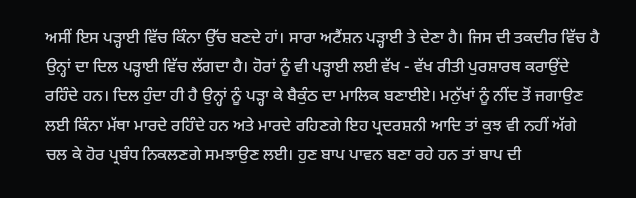ਅਸੀਂ ਇਸ ਪੜ੍ਹਾਈ ਵਿੱਚ ਕਿੰਨਾ ਉੱਚ ਬਣਦੇ ਹਾਂ। ਸਾਰਾ ਅਟੈਂਸ਼ਨ ਪੜ੍ਹਾਈ ਤੇ ਦੇਣਾ ਹੈ। ਜਿਸ ਦੀ ਤਕਦੀਰ ਵਿੱਚ ਹੈ ਉਨ੍ਹਾਂ ਦਾ ਦਿਲ ਪੜ੍ਹਾਈ ਵਿੱਚ ਲੱਗਦਾ ਹੈ। ਹੋਰਾਂ ਨੂੰ ਵੀ ਪੜ੍ਹਾਈ ਲਈ ਵੱਖ - ਵੱਖ ਰੀਤੀ ਪੁਰਸ਼ਾਰਥ ਕਰਾਉਂਦੇ ਰਹਿੰਦੇ ਹਨ। ਦਿਲ ਹੁੰਦਾ ਹੀ ਹੈ ਉਨ੍ਹਾਂ ਨੂੰ ਪੜ੍ਹਾ ਕੇ ਬੈਕੁੰਠ ਦਾ ਮਾਲਿਕ ਬਣਾਈਏ। ਮਨੁੱਖਾਂ ਨੂੰ ਨੀਂਦ ਤੋਂ ਜਗਾਉਣ ਲਈ ਕਿੰਨਾ ਮੱਥਾ ਮਾਰਦੇ ਰਹਿੰਦੇ ਹਨ ਅਤੇ ਮਾਰਦੇ ਰਹਿਣਗੇ ਇਹ ਪ੍ਰਦਰਸ਼ਨੀ ਆਦਿ ਤਾਂ ਕੁਝ ਵੀ ਨਹੀਂ ਅੱਗੇ ਚਲ ਕੇ ਹੋਰ ਪ੍ਰਬੰਧ ਨਿਕਲਣਗੇ ਸਮਝਾਉਣ ਲਈ। ਹੁਣ ਬਾਪ ਪਾਵਨ ਬਣਾ ਰਹੇ ਹਨ ਤਾਂ ਬਾਪ ਦੀ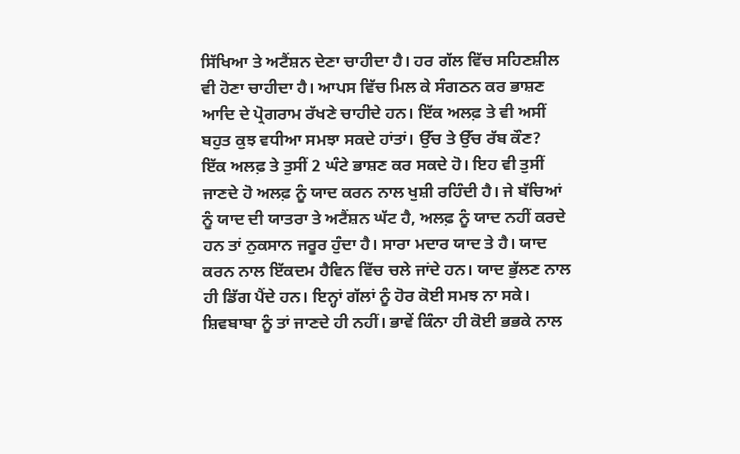ਸਿੱਖਿਆ ਤੇ ਅਟੈਂਸ਼ਨ ਦੇਣਾ ਚਾਹੀਦਾ ਹੈ। ਹਰ ਗੱਲ ਵਿੱਚ ਸਹਿਣਸ਼ੀਲ ਵੀ ਹੋਣਾ ਚਾਹੀਦਾ ਹੈ। ਆਪਸ ਵਿੱਚ ਮਿਲ ਕੇ ਸੰਗਠਨ ਕਰ ਭਾਸ਼ਣ ਆਦਿ ਦੇ ਪ੍ਰੋਗਰਾਮ ਰੱਖਣੇ ਚਾਹੀਦੇ ਹਨ। ਇੱਕ ਅਲਫ਼ ਤੇ ਵੀ ਅਸੀਂ ਬਹੁਤ ਕੁਝ ਵਧੀਆ ਸਮਝਾ ਸਕਦੇ ਹਾਂਤਾਂ। ਉੱਚ ਤੇ ਉੱਚ ਰੱਬ ਕੌਣ? ਇੱਕ ਅਲਫ਼ ਤੇ ਤੁਸੀਂ 2 ਘੰਟੇ ਭਾਸ਼ਣ ਕਰ ਸਕਦੇ ਹੋ। ਇਹ ਵੀ ਤੁਸੀਂ ਜਾਣਦੇ ਹੋ ਅਲਫ਼ ਨੂੰ ਯਾਦ ਕਰਨ ਨਾਲ ਖੁਸ਼ੀ ਰਹਿੰਦੀ ਹੈ। ਜੇ ਬੱਚਿਆਂ ਨੂੰ ਯਾਦ ਦੀ ਯਾਤਰਾ ਤੇ ਅਟੈਂਸ਼ਨ ਘੱਟ ਹੈ, ਅਲਫ਼ ਨੂੰ ਯਾਦ ਨਹੀਂ ਕਰਦੇ ਹਨ ਤਾਂ ਨੁਕਸਾਨ ਜਰੂਰ ਹੁੰਦਾ ਹੈ। ਸਾਰਾ ਮਦਾਰ ਯਾਦ ਤੇ ਹੈ। ਯਾਦ ਕਰਨ ਨਾਲ ਇੱਕਦਮ ਹੈਵਿਨ ਵਿੱਚ ਚਲੇ ਜਾਂਦੇ ਹਨ। ਯਾਦ ਭੁੱਲਣ ਨਾਲ ਹੀ ਡਿੱਗ ਪੈਂਦੇ ਹਨ। ਇਨ੍ਹਾਂ ਗੱਲਾਂ ਨੂੰ ਹੋਰ ਕੋਈ ਸਮਝ ਨਾ ਸਕੇ। ਸ਼ਿਵਬਾਬਾ ਨੂੰ ਤਾਂ ਜਾਣਦੇ ਹੀ ਨਹੀਂ। ਭਾਵੇਂ ਕਿੰਨਾ ਹੀ ਕੋਈ ਭਭਕੇ ਨਾਲ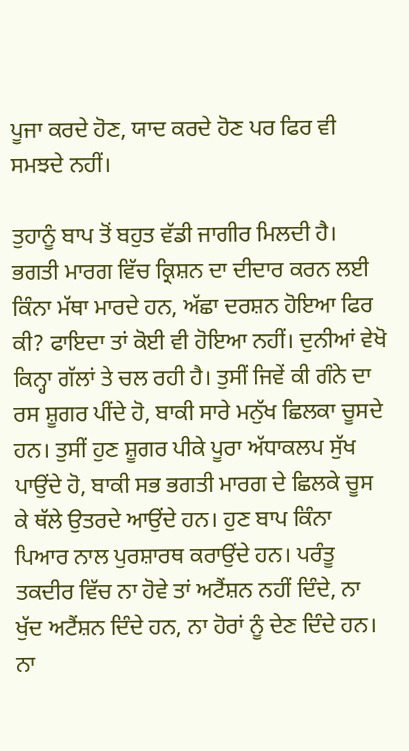ਪੂਜਾ ਕਰਦੇ ਹੋਣ, ਯਾਦ ਕਰਦੇ ਹੋਣ ਪਰ ਫਿਰ ਵੀ ਸਮਝਦੇ ਨਹੀਂ।

ਤੁਹਾਨੂੰ ਬਾਪ ਤੋਂ ਬਹੁਤ ਵੱਡੀ ਜਾਗੀਰ ਮਿਲਦੀ ਹੈ। ਭਗਤੀ ਮਾਰਗ ਵਿੱਚ ਕ੍ਰਿਸ਼ਨ ਦਾ ਦੀਦਾਰ ਕਰਨ ਲਈ ਕਿੰਨਾ ਮੱਥਾ ਮਾਰਦੇ ਹਨ, ਅੱਛਾ ਦਰਸ਼ਨ ਹੋਇਆ ਫਿਰ ਕੀ? ਫਾਇਦਾ ਤਾਂ ਕੋਈ ਵੀ ਹੋਇਆ ਨਹੀਂ। ਦੁਨੀਆਂ ਵੇਖੋ ਕਿਨ੍ਹਾ ਗੱਲਾਂ ਤੇ ਚਲ ਰਹੀ ਹੈ। ਤੁਸੀਂ ਜਿਵੇਂ ਕੀ ਗੰਨੇ ਦਾ ਰਸ ਸ਼ੂਗਰ ਪੀਂਦੇ ਹੋ, ਬਾਕੀ ਸਾਰੇ ਮਨੁੱਖ ਛਿਲਕਾ ਚੂਸਦੇ ਹਨ। ਤੁਸੀਂ ਹੁਣ ਸ਼ੂਗਰ ਪੀਕੇ ਪੂਰਾ ਅੱਧਾਕਲਪ ਸੁੱਖ ਪਾਉਂਦੇ ਹੋ, ਬਾਕੀ ਸਭ ਭਗਤੀ ਮਾਰਗ ਦੇ ਛਿਲਕੇ ਚੂਸ ਕੇ ਥੱਲੇ ਉਤਰਦੇ ਆਉਂਦੇ ਹਨ। ਹੁਣ ਬਾਪ ਕਿੰਨਾ ਪਿਆਰ ਨਾਲ ਪੁਰਸ਼ਾਰਥ ਕਰਾਉਂਦੇ ਹਨ। ਪਰੰਤੂ ਤਕਦੀਰ ਵਿੱਚ ਨਾ ਹੋਵੇ ਤਾਂ ਅਟੈਂਸ਼ਨ ਨਹੀਂ ਦਿੰਦੇ, ਨਾ ਖੁੱਦ ਅਟੈਂਸ਼ਨ ਦਿੰਦੇ ਹਨ, ਨਾ ਹੋਰਾਂ ਨੂੰ ਦੇਣ ਦਿੰਦੇ ਹਨ। ਨਾ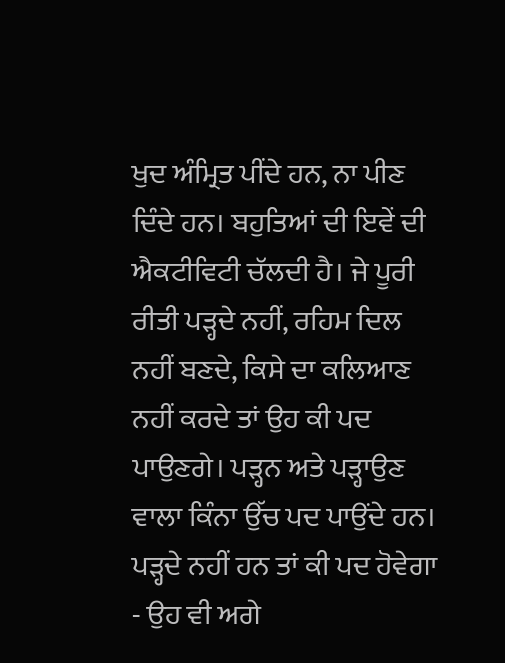ਖੁਦ ਅੰਮ੍ਰਿਤ ਪੀਂਦੇ ਹਨ, ਨਾ ਪੀਣ ਦਿੰਦੇ ਹਨ। ਬਹੁਤਿਆਂ ਦੀ ਇਵੇਂ ਦੀ ਐਕਟੀਵਿਟੀ ਚੱਲਦੀ ਹੈ। ਜੇ ਪੂਰੀ ਰੀਤੀ ਪੜ੍ਹਦੇ ਨਹੀਂ, ਰਹਿਮ ਦਿਲ ਨਹੀਂ ਬਣਦੇ, ਕਿਸੇ ਦਾ ਕਲਿਆਣ ਨਹੀਂ ਕਰਦੇ ਤਾਂ ਉਹ ਕੀ ਪਦ ਪਾਉਣਗੇ। ਪੜ੍ਹਨ ਅਤੇ ਪੜ੍ਹਾਉਣ ਵਾਲਾ ਕਿੰਨਾ ਉੱਚ ਪਦ ਪਾਉਂਦੇ ਹਨ। ਪੜ੍ਹਦੇ ਨਹੀਂ ਹਨ ਤਾਂ ਕੀ ਪਦ ਹੋਵੇਗਾ - ਉਹ ਵੀ ਅਗੇ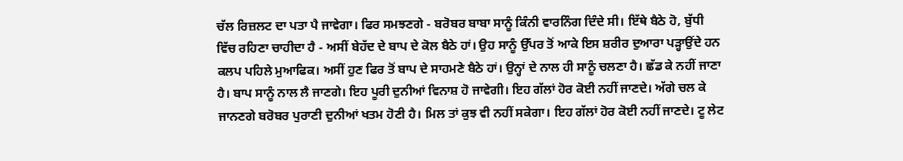ਚੱਲ ਰਿਜ਼ਲਟ ਦਾ ਪਤਾ ਪੈ ਜਾਵੇਗਾ। ਫਿਰ ਸਮਝਣਗੇ - ਬਰੋਬਰ ਬਾਬਾ ਸਾਨੂੰ ਕਿੰਨੀ ਵਾਰਨਿੰਗ ਦਿੰਦੇ ਸੀ। ਇੱਥੇ ਬੈਠੇ ਹੋ, ਬੁੱਧੀ ਵਿੱਚ ਰਹਿਣਾ ਚਾਹੀਦਾ ਹੈ - ਅਸੀਂ ਬੇਹੱਦ ਦੇ ਬਾਪ ਦੇ ਕੋਲ ਬੈਠੇ ਹਾਂ। ਉਹ ਸਾਨੂੰ ਉੱਪਰ ਤੋਂ ਆਕੇ ਇਸ ਸ਼ਰੀਰ ਦੁਆਰਾ ਪੜ੍ਹਾਉਂਦੇ ਹਨ ਕਲਪ ਪਹਿਲੇ ਮੁਆਫਿਕ। ਅਸੀਂ ਹੁਣ ਫਿਰ ਤੋਂ ਬਾਪ ਦੇ ਸਾਹਮਣੇ ਬੈਠੇ ਹਾਂ। ਉਨ੍ਹਾਂ ਦੇ ਨਾਲ ਹੀ ਸਾਨੂੰ ਚਲਣਾ ਹੈ। ਛੱਡ ਕੇ ਨਹੀਂ ਜਾਣਾ ਹੈ। ਬਾਪ ਸਾਨੂੰ ਨਾਲ ਲੈ ਜਾਣਗੇ। ਇਹ ਪੂਰੀ ਦੁਨੀਆਂ ਵਿਨਾਸ਼ ਹੋ ਜਾਵੇਗੀ। ਇਹ ਗੱਲਾਂ ਹੋਰ ਕੋਈ ਨਹੀਂ ਜਾਣਦੇ। ਅੱਗੇ ਚਲ ਕੇ ਜਾਨਣਗੇ ਬਰੋਬਰ ਪੁਰਾਣੀ ਦੁਨੀਆਂ ਖਤਮ ਹੋਣੀ ਹੈ। ਮਿਲ ਤਾਂ ਕੁਝ ਵੀ ਨਹੀਂ ਸਕੇਗਾ। ਇਹ ਗੱਲਾਂ ਹੋਰ ਕੋਈ ਨਹੀਂ ਜਾਣਦੇ। ਟੂ ਲੇਟ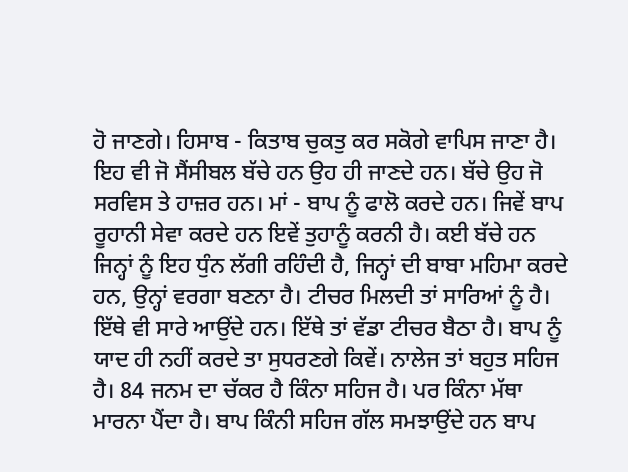ਹੋ ਜਾਣਗੇ। ਹਿਸਾਬ - ਕਿਤਾਬ ਚੁਕਤੁ ਕਰ ਸਕੋਗੇ ਵਾਪਿਸ ਜਾਣਾ ਹੈ। ਇਹ ਵੀ ਜੋ ਸੈਂਸੀਬਲ ਬੱਚੇ ਹਨ ਉਹ ਹੀ ਜਾਣਦੇ ਹਨ। ਬੱਚੇ ਉਹ ਜੋ ਸਰਵਿਸ ਤੇ ਹਾਜ਼ਰ ਹਨ। ਮਾਂ - ਬਾਪ ਨੂੰ ਫਾਲੋ ਕਰਦੇ ਹਨ। ਜਿਵੇਂ ਬਾਪ ਰੂਹਾਨੀ ਸੇਵਾ ਕਰਦੇ ਹਨ ਇਵੇਂ ਤੁਹਾਨੂੰ ਕਰਨੀ ਹੈ। ਕਈ ਬੱਚੇ ਹਨ ਜਿਨ੍ਹਾਂ ਨੂੰ ਇਹ ਧੁੰਨ ਲੱਗੀ ਰਹਿੰਦੀ ਹੈ, ਜਿਨ੍ਹਾਂ ਦੀ ਬਾਬਾ ਮਹਿਮਾ ਕਰਦੇ ਹਨ, ਉਨ੍ਹਾਂ ਵਰਗਾ ਬਣਨਾ ਹੈ। ਟੀਚਰ ਮਿਲਦੀ ਤਾਂ ਸਾਰਿਆਂ ਨੂੰ ਹੈ। ਇੱਥੇ ਵੀ ਸਾਰੇ ਆਉਂਦੇ ਹਨ। ਇੱਥੇ ਤਾਂ ਵੱਡਾ ਟੀਚਰ ਬੈਠਾ ਹੈ। ਬਾਪ ਨੂੰ ਯਾਦ ਹੀ ਨਹੀਂ ਕਰਦੇ ਤਾ ਸੁਧਰਣਗੇ ਕਿਵੇਂ। ਨਾਲੇਜ ਤਾਂ ਬਹੁਤ ਸਹਿਜ ਹੈ। 84 ਜਨਮ ਦਾ ਚੱਕਰ ਹੈ ਕਿੰਨਾ ਸਹਿਜ ਹੈ। ਪਰ ਕਿੰਨਾ ਮੱਥਾ ਮਾਰਨਾ ਪੈਂਦਾ ਹੈ। ਬਾਪ ਕਿੰਨੀ ਸਹਿਜ ਗੱਲ ਸਮਝਾਉਂਦੇ ਹਨ ਬਾਪ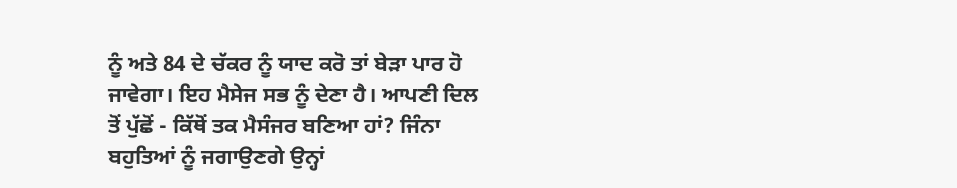ਨੂੰ ਅਤੇ 84 ਦੇ ਚੱਕਰ ਨੂੰ ਯਾਦ ਕਰੋ ਤਾਂ ਬੇੜਾ ਪਾਰ ਹੋ ਜਾਵੇਗਾ। ਇਹ ਮੈਸੇਜ ਸਭ ਨੂੰ ਦੇਣਾ ਹੈ। ਆਪਣੀ ਦਿਲ ਤੋਂ ਪੁੱਛੋਂ - ਕਿੱਥੋਂ ਤਕ ਮੈਸੰਜਰ ਬਣਿਆ ਹਾਂ? ਜਿੰਨਾ ਬਹੁਤਿਆਂ ਨੂੰ ਜਗਾਉਣਗੇ ਉਨ੍ਹਾਂ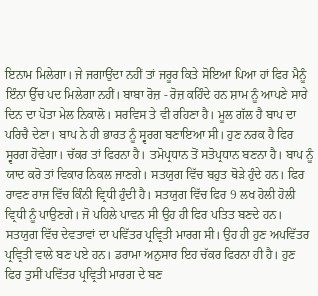ਇਨਾਮ ਮਿਲੇਗਾ। ਜੇ ਜਗਾਉਂਦਾ ਨਹੀਂ ਤਾਂ ਜਰੂਰ ਕਿਤੇ ਸੋਇਆ ਪਿਆ ਹਾਂ ਫਿਰ ਮੈਨੂੰ ਇੰਨਾ ਉੱਚ ਪਦ ਮਿਲੇਗਾ ਨਹੀਂ। ਬਾਬਾ ਰੋਜ਼ - ਰੋਜ਼ ਕਹਿੰਦੇ ਹਨ ਸ਼ਾਮ ਨੂੰ ਆਪਣੇ ਸਾਰੇ ਦਿਨ ਦਾ ਪੋਤਾ ਮੇਲ ਨਿਕਾਲੋ। ਸਰਵਿਸ ਤੇ ਵੀ ਰਹਿਣਾ ਹੈ। ਮੂਲ ਗੱਲ ਹੈ ਬਾਪ ਦਾ ਪਰਿਚੈ ਦੇਣਾ। ਬਾਪ ਨੇ ਹੀ ਭਾਰਤ ਨੂੰ ਸ੍ਵਰਗ ਬਣਾਇਆ ਸੀ। ਹੁਣ ਨਰਕ ਹੈ ਫਿਰ ਸ੍ਵਰਗ ਹੋਵੇਗਾ। ਚੱਕਰ ਤਾਂ ਫਿਰਨਾ ਹੈ। ਤਮੋਪ੍ਰਧਾਨ ਤੋਂ ਸਤੋਪ੍ਰਧਾਨ ਬਣਨਾ ਹੈ। ਬਾਪ ਨੂੰ ਯਾਦ ਕਰੋ ਤਾਂ ਵਿਕਾਰ ਨਿਕਲ ਜਾਣਗੇ। ਸਤਯੁਗ ਵਿੱਚ ਬਹੁਤ ਥੋੜੇ ਹੁੰਦੇ ਹਨ। ਫਿਰ ਰਾਵਣ ਰਾਜ ਵਿੱਚ ਕਿੰਨੀ ਵ੍ਰਿਧੀ ਹੁੰਦੀ ਹੈ। ਸਤਯੁਗ ਵਿੱਚ ਫਿਰ 9 ਲਖ ਹੋਲੀ ਹੋਲੀ ਵ੍ਰਿਧੀ ਨੂੰ ਪਾਉਣਗੇ। ਜੋ ਪਹਿਲੇ ਪਾਵਨ ਸੀ ਉਹ ਹੀ ਫਿਰ ਪਤਿਤ ਬਣਦੇ ਹਨ। ਸਤਯੁਗ ਵਿੱਚ ਦੇਵਤਾਵਾਂ ਦਾ ਪਵਿੱਤਰ ਪ੍ਰਵ੍ਰਿਤੀ ਮਾਰਗ ਸੀ। ਉਹ ਹੀ ਹੁਣ ਅਪਵਿੱਤਰ ਪ੍ਰਵ੍ਰਿਤੀ ਵਾਲੇ ਬਣ ਪਏ ਹਨ। ਡਰਾਮਾ ਅਨੁਸਾਰ ਇਹ ਚੱਕਰ ਫਿਰਨਾ ਹੀ ਹੈ। ਹੁਣ ਫਿਰ ਤੁਸੀਂ ਪਵਿੱਤਰ ਪ੍ਰਵ੍ਰਿਤੀ ਮਾਰਗ ਦੇ ਬਣ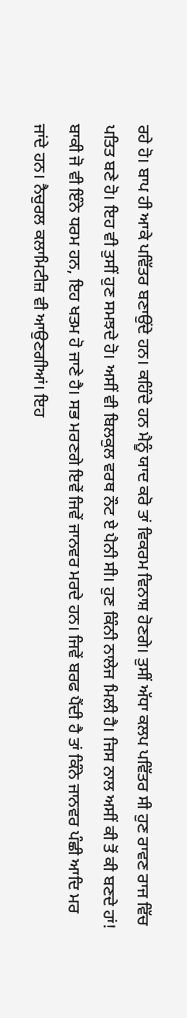ਰਹੇ ਹੋ। ਬਾਪ ਹੀ ਆਕੇ ਪਵਿੱਤਰ ਬਣਾਉਂਦੇ ਹਨ। ਕਹਿੰਦੇ ਹਨ ਮੈਨੂੰ ਯਾਦ ਕਰੋ ਤਾਂ ਵਿਕਰਮ ਵਿਨਾਸ਼ ਹੋਣਗੇ। ਤੁਸੀਂ ਅੱਧਾ ਕਲਪ ਪਵਿੱਤਰ ਸੀ ਹੁਣ ਰਾਵਣ ਰਾਜ ਵਿੱਚ ਪਤਿਤ ਬਣੇ ਹੋ। ਇਹ ਵੀ ਤੁਸੀਂ ਹੁਣ ਸਮਝਦੇ ਹੋ। ਅਸੀਂ ਵੀ ਬਿਲਕੁਲ ਵਰਥ ਨੌਟ ਏ ਪੈਨੀ ਸੀ। ਹੁਣ ਕਿੰਨੀ ਨਾਲੇਜ ਮਿਲੀ ਹੈ। ਜਿਸ ਨਾਲ ਅਸੀਂ ਕੀ ਤੋਂ ਕੀ ਬਣਦੇ ਹਾਂ! ਬਾਕੀ ਜੋ ਵੀ ਇੰਨੇ ਧਰਮ ਹਨ, ਇਹ ਖਤਮ ਹੋ ਜਾਣੇ ਹੈ। ਸਭ ਮਰਣਗੇ ਇਵੇਂ ਜਿਵੇਂ ਜਾਨਵਰ ਮਰਦੇ ਹਨ। ਜਿਵੇਂ ਬਰਫ ਪੈਂਦੀ ਹੈ ਤਾਂ ਕਿੰਨੇ ਜਾਨਵਰ ਪੰਛੀ ਆਦਿ ਮਰ ਜਾਂਦੇ ਹਨ। ਨੈਚੁਰਲ ਕਲਾਮਿਟੀਜ਼ ਵੀ ਆਉਣਗੀਆਂ। ਇਹ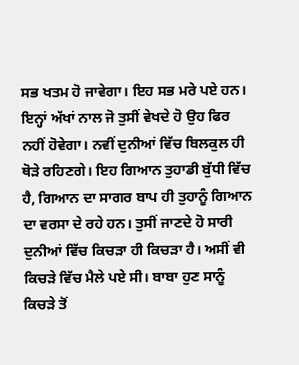ਸਭ ਖਤਮ ਹੋ ਜਾਵੇਗਾ। ਇਹ ਸਭ ਮਰੇ ਪਏ ਹਨ। ਇਨ੍ਹਾਂ ਅੱਖਾਂ ਨਾਲ ਜੋ ਤੁਸੀਂ ਵੇਖਦੇ ਹੋ ਉਹ ਫਿਰ ਨਹੀਂ ਹੋਵੇਗਾ। ਨਵੀਂ ਦੁਨੀਆਂ ਵਿੱਚ ਬਿਲਕੁਲ ਹੀ ਥੋੜੇ ਰਹਿਣਗੇ। ਇਹ ਗਿਆਨ ਤੁਹਾਡੀ ਬੁੱਧੀ ਵਿੱਚ ਹੈ, ਗਿਆਨ ਦਾ ਸਾਗਰ ਬਾਪ ਹੀ ਤੁਹਾਨੂੰ ਗਿਆਨ ਦਾ ਵਰਸਾ ਦੇ ਰਹੇ ਹਨ। ਤੁਸੀਂ ਜਾਣਦੇ ਹੋ ਸਾਰੀ ਦੁਨੀਆਂ ਵਿੱਚ ਕਿਚੜਾ ਹੀ ਕਿਚੜਾ ਹੈ। ਅਸੀਂ ਵੀ ਕਿਚੜੇ ਵਿੱਚ ਮੈਲੇ ਪਏ ਸੀ। ਬਾਬਾ ਹੁਣ ਸਾਨੂੰ ਕਿਚੜੇ ਤੋਂ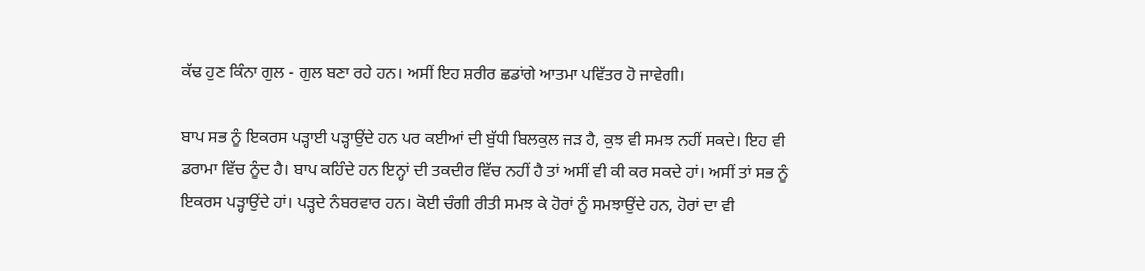ਕੱਢ ਹੁਣ ਕਿੰਨਾ ਗੁਲ - ਗੁਲ ਬਣਾ ਰਹੇ ਹਨ। ਅਸੀਂ ਇਹ ਸ਼ਰੀਰ ਛਡਾਂਗੇ ਆਤਮਾ ਪਵਿੱਤਰ ਹੋ ਜਾਵੇਗੀ।

ਬਾਪ ਸਭ ਨੂੰ ਇਕਰਸ ਪੜ੍ਹਾਈ ਪੜ੍ਹਾਉਂਦੇ ਹਨ ਪਰ ਕਈਆਂ ਦੀ ਬੁੱਧੀ ਬਿਲਕੁਲ ਜੜ ਹੈ, ਕੁਝ ਵੀ ਸਮਝ ਨਹੀਂ ਸਕਦੇ। ਇਹ ਵੀ ਡਰਾਮਾ ਵਿੱਚ ਨੂੰਦ ਹੈ। ਬਾਪ ਕਹਿੰਦੇ ਹਨ ਇਨ੍ਹਾਂ ਦੀ ਤਕਦੀਰ ਵਿੱਚ ਨਹੀਂ ਹੈ ਤਾਂ ਅਸੀਂ ਵੀ ਕੀ ਕਰ ਸਕਦੇ ਹਾਂ। ਅਸੀਂ ਤਾਂ ਸਭ ਨੂੰ ਇਕਰਸ ਪੜ੍ਹਾਉਂਦੇ ਹਾਂ। ਪੜ੍ਹਦੇ ਨੰਬਰਵਾਰ ਹਨ। ਕੋਈ ਚੰਗੀ ਰੀਤੀ ਸਮਝ ਕੇ ਹੋਰਾਂ ਨੂੰ ਸਮਝਾਉਂਦੇ ਹਨ, ਹੋਰਾਂ ਦਾ ਵੀ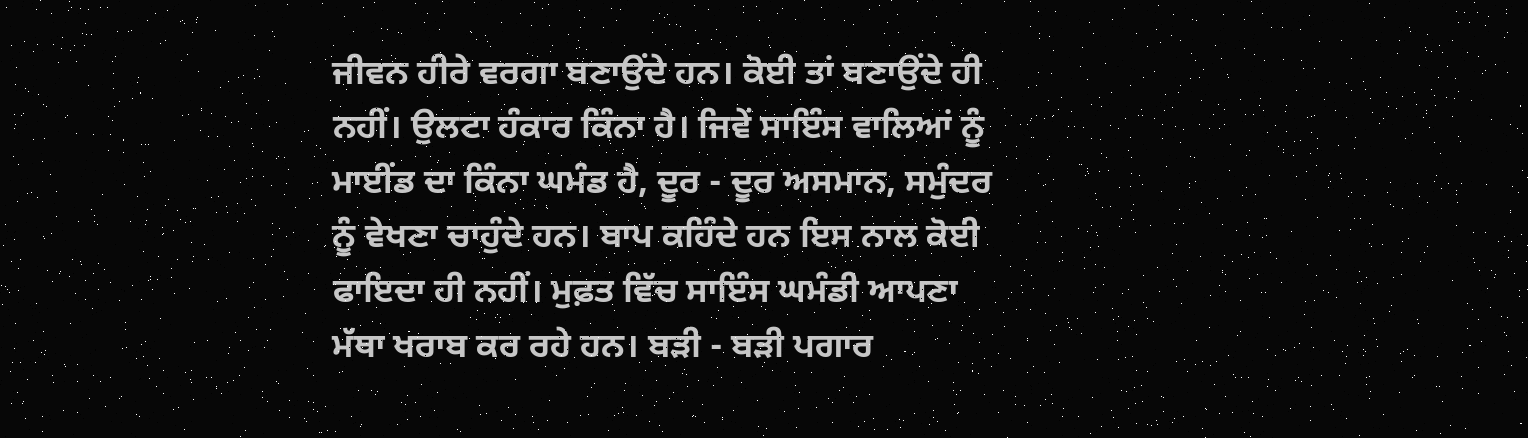ਜੀਵਨ ਹੀਰੇ ਵਰਗਾ ਬਣਾਉਂਦੇ ਹਨ। ਕੋਈ ਤਾਂ ਬਣਾਉਂਦੇ ਹੀ ਨਹੀਂ। ਉਲਟਾ ਹੰਕਾਰ ਕਿੰਨਾ ਹੈ। ਜਿਵੇਂ ਸਾਇੰਸ ਵਾਲਿਆਂ ਨੂੰ ਮਾਈਂਡ ਦਾ ਕਿੰਨਾ ਘਮੰਡ ਹੈ, ਦੂਰ - ਦੂਰ ਅਸਮਾਨ, ਸਮੁੰਦਰ ਨੂੰ ਵੇਖਣਾ ਚਾਹੁੰਦੇ ਹਨ। ਬਾਪ ਕਹਿੰਦੇ ਹਨ ਇਸ ਨਾਲ ਕੋਈ ਫਾਇਦਾ ਹੀ ਨਹੀਂ। ਮੁਫ਼ਤ ਵਿੱਚ ਸਾਇੰਸ ਘਮੰਡੀ ਆਪਣਾ ਮੱਥਾ ਖਰਾਬ ਕਰ ਰਹੇ ਹਨ। ਬੜੀ - ਬੜੀ ਪਗਾਰ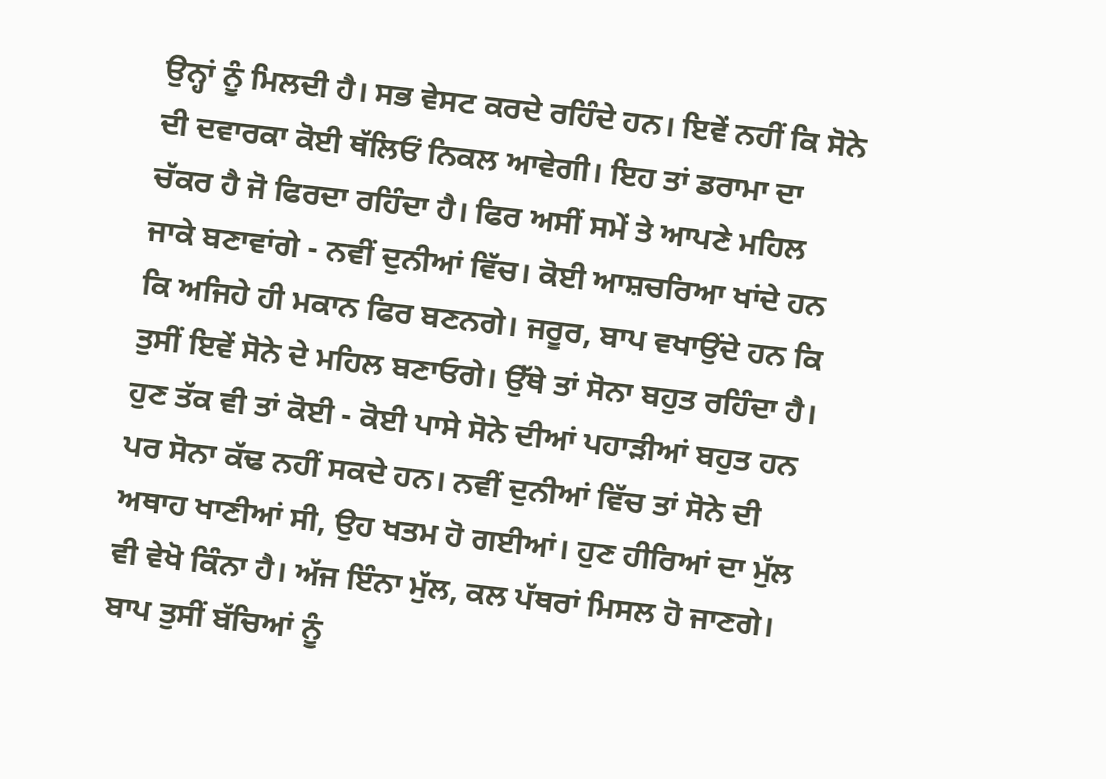ਉਨ੍ਹਾਂ ਨੂੰ ਮਿਲਦੀ ਹੈ। ਸਭ ਵੇਸਟ ਕਰਦੇ ਰਹਿੰਦੇ ਹਨ। ਇਵੇਂ ਨਹੀਂ ਕਿ ਸੋਨੇ ਦੀ ਦਵਾਰਕਾ ਕੋਈ ਥੱਲਿਓਂ ਨਿਕਲ ਆਵੇਗੀ। ਇਹ ਤਾਂ ਡਰਾਮਾ ਦਾ ਚੱਕਰ ਹੈ ਜੋ ਫਿਰਦਾ ਰਹਿੰਦਾ ਹੈ। ਫਿਰ ਅਸੀਂ ਸਮੇਂ ਤੇ ਆਪਣੇ ਮਹਿਲ ਜਾਕੇ ਬਣਾਵਾਂਗੇ - ਨਵੀਂ ਦੁਨੀਆਂ ਵਿੱਚ। ਕੋਈ ਆਸ਼ਚਰਿਆ ਖਾਂਦੇ ਹਨ ਕਿ ਅਜਿਹੇ ਹੀ ਮਕਾਨ ਫਿਰ ਬਣਨਗੇ। ਜਰੂਰ, ਬਾਪ ਵਖਾਉਂਦੇ ਹਨ ਕਿ ਤੁਸੀਂ ਇਵੇਂ ਸੋਨੇ ਦੇ ਮਹਿਲ ਬਣਾਓਗੇ। ਉੱਥੇ ਤਾਂ ਸੋਨਾ ਬਹੁਤ ਰਹਿੰਦਾ ਹੈ। ਹੁਣ ਤੱਕ ਵੀ ਤਾਂ ਕੋਈ - ਕੋਈ ਪਾਸੇ ਸੋਨੇ ਦੀਆਂ ਪਹਾੜੀਆਂ ਬਹੁਤ ਹਨ ਪਰ ਸੋਨਾ ਕੱਢ ਨਹੀਂ ਸਕਦੇ ਹਨ। ਨਵੀਂ ਦੁਨੀਆਂ ਵਿੱਚ ਤਾਂ ਸੋਨੇ ਦੀ ਅਥਾਹ ਖਾਣੀਆਂ ਸੀ, ਉਹ ਖਤਮ ਹੋ ਗਈਆਂ। ਹੁਣ ਹੀਰਿਆਂ ਦਾ ਮੁੱਲ ਵੀ ਵੇਖੋ ਕਿੰਨਾ ਹੈ। ਅੱਜ ਇੰਨਾ ਮੁੱਲ, ਕਲ ਪੱਥਰਾਂ ਮਿਸਲ ਹੋ ਜਾਣਗੇ। ਬਾਪ ਤੁਸੀਂ ਬੱਚਿਆਂ ਨੂੰ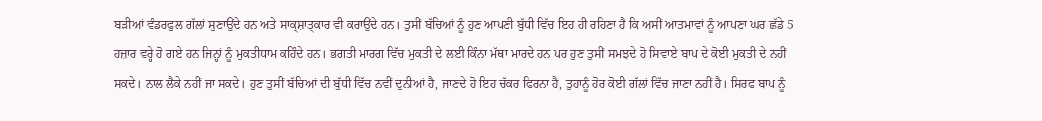ਬੜੀਆਂ ਵੰਡਰਫੁਲ ਗੱਲਾਂ ਸੁਣਾਉਂਦੇ ਹਨ ਅਤੇ ਸਾਕ੍ਸ਼ਾਤ੍ਕਾਰ ਵੀ ਕਰਾਉਂਦੇ ਹਨ। ਤੁਸੀਂ ਬੱਚਿਆਂ ਨੂੰ ਹੁਣ ਆਪਣੀ ਬੁੱਧੀ ਵਿੱਚ ਇਹ ਹੀ ਰਹਿਣਾ ਹੈ ਕਿ ਅਸੀਂ ਆਤਮਾਵਾਂ ਨੂੰ ਆਪਣਾ ਘਰ ਛੱਡੇ 5 ਹਜ਼ਾਰ ਵਰ੍ਹੇ ਹੋ ਗਏ ਹਨ ਜਿਨ੍ਹਾਂ ਨੂੰ ਮੁਕਤੀਧਾਮ ਕਹਿੰਦੇ ਹਨ। ਭਗਤੀ ਮਾਰਗ ਵਿੱਚ ਮੁਕਤੀ ਦੇ ਲਈ ਕਿੰਨਾ ਮੱਥਾ ਮਾਰਦੇ ਹਨ ਪਰ ਹੁਣ ਤੁਸੀਂ ਸਮਝਦੇ ਹੋ ਸਿਵਾਏ ਬਾਪ ਦੇ ਕੋਈ ਮੁਕਤੀ ਦੇ ਨਹੀਂ ਸਕਦੇ। ਨਾਲ ਲੈਕੇ ਨਹੀਂ ਜਾ ਸਕਦੇ। ਹੁਣ ਤੁਸੀਂ ਬੱਚਿਆਂ ਦੀ ਬੁੱਧੀ ਵਿੱਚ ਨਵੀਂ ਦੁਨੀਆਂ ਹੈ, ਜਾਣਦੇ ਹੋ ਇਹ ਚੱਕਰ ਫਿਰਨਾ ਹੈ, ਤੁਹਾਨੂੰ ਹੋਰ ਕੋਈ ਗੱਲਾਂ ਵਿੱਚ ਜਾਣਾ ਨਹੀਂ ਹੈ। ਸਿਰਫ ਬਾਪ ਨੂੰ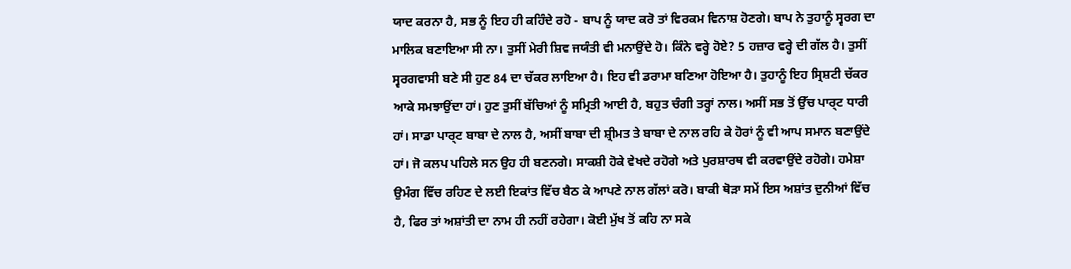ਯਾਦ ਕਰਨਾ ਹੈ, ਸਭ ਨੂੰ ਇਹ ਹੀ ਕਹਿੰਦੇ ਰਹੋ - ਬਾਪ ਨੂੰ ਯਾਦ ਕਰੋ ਤਾਂ ਵਿਰਕਮ ਵਿਨਾਸ਼ ਹੋਣਗੇ। ਬਾਪ ਨੇ ਤੁਹਾਨੂੰ ਸ੍ਵਰਗ ਦਾ ਮਾਲਿਕ ਬਣਾਇਆ ਸੀ ਨਾ। ਤੁਸੀਂ ਮੇਰੀ ਸ਼ਿਵ ਜਯੰਤੀ ਵੀ ਮਨਾਉਂਦੇ ਹੋ। ਕਿੰਨੇ ਵਰ੍ਹੇ ਹੋਏ? 5 ਹਜ਼ਾਰ ਵਰ੍ਹੇ ਦੀ ਗੱਲ ਹੈ। ਤੁਸੀਂ ਸ੍ਵਰਗਵਾਸੀ ਬਣੇ ਸੀ ਹੁਣ 84 ਦਾ ਚੱਕਰ ਲਾਇਆ ਹੈ। ਇਹ ਵੀ ਡਰਾਮਾ ਬਣਿਆ ਹੋਇਆ ਹੈ। ਤੁਹਾਨੂੰ ਇਹ ਸ੍ਰਿਸ਼ਟੀ ਚੱਕਰ ਆਕੇ ਸਮਝਾਉਂਦਾ ਹਾਂ। ਹੁਣ ਤੁਸੀਂ ਬੱਚਿਆਂ ਨੂੰ ਸਮ੍ਰਿਤੀ ਆਈ ਹੈ, ਬਹੁਤ ਚੰਗੀ ਤਰ੍ਹਾਂ ਨਾਲ। ਅਸੀਂ ਸਭ ਤੋਂ ਉੱਚ ਪਾਰ੍ਟ ਧਾਰੀ ਹਾਂ। ਸਾਡਾ ਪਾਰ੍ਟ ਬਾਬਾ ਦੇ ਨਾਲ ਹੈ, ਅਸੀਂ ਬਾਬਾ ਦੀ ਸ਼੍ਰੀਮਤ ਤੇ ਬਾਬਾ ਦੇ ਨਾਲ ਰਹਿ ਕੇ ਹੋਰਾਂ ਨੂੰ ਵੀ ਆਪ ਸਮਾਨ ਬਣਾਉਂਦੇ ਹਾਂ। ਜੋ ਕਲਪ ਪਹਿਲੇ ਸਨ ਉਹ ਹੀ ਬਣਨਗੇ। ਸਾਕਸ਼ੀ ਹੋਕੇ ਵੇਖਦੇ ਰਹੋਗੇ ਅਤੇ ਪੁਰਸ਼ਾਰਥ ਵੀ ਕਰਵਾਉਂਦੇ ਰਹੋਗੇ। ਹਮੇਸ਼ਾ ਉਮੰਗ ਵਿੱਚ ਰਹਿਣ ਦੇ ਲਈ ਇਕਾਂਤ ਵਿੱਚ ਬੈਠ ਕੇ ਆਪਣੇ ਨਾਲ ਗੱਲਾਂ ਕਰੋ। ਬਾਕੀ ਥੋੜਾ ਸਮੇਂ ਇਸ ਅਸ਼ਾਂਤ ਦੁਨੀਆਂ ਵਿੱਚ ਹੈ, ਫਿਰ ਤਾਂ ਅਸ਼ਾਂਤੀ ਦਾ ਨਾਮ ਹੀ ਨਹੀਂ ਰਹੇਗਾ। ਕੋਈ ਮੁੱਖ ਤੋਂ ਕਹਿ ਨਾ ਸਕੇ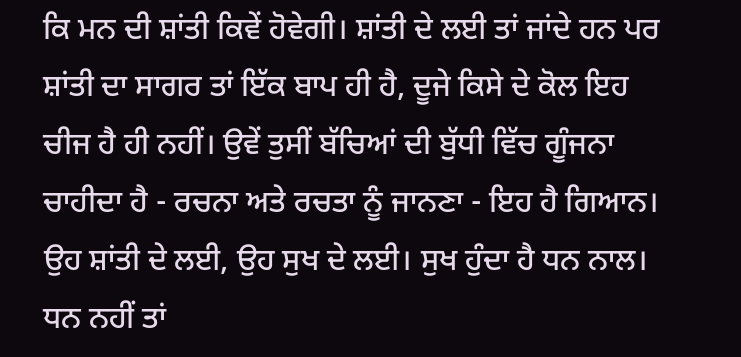ਕਿ ਮਨ ਦੀ ਸ਼ਾਂਤੀ ਕਿਵੇਂ ਹੋਵੇਗੀ। ਸ਼ਾਂਤੀ ਦੇ ਲਈ ਤਾਂ ਜਾਂਦੇ ਹਨ ਪਰ ਸ਼ਾਂਤੀ ਦਾ ਸਾਗਰ ਤਾਂ ਇੱਕ ਬਾਪ ਹੀ ਹੈ, ਦੂਜੇ ਕਿਸੇ ਦੇ ਕੋਲ ਇਹ ਚੀਜ ਹੈ ਹੀ ਨਹੀਂ। ਉਵੇਂ ਤੁਸੀਂ ਬੱਚਿਆਂ ਦੀ ਬੁੱਧੀ ਵਿੱਚ ਗੂੰਜਨਾ ਚਾਹੀਦਾ ਹੈ - ਰਚਨਾ ਅਤੇ ਰਚਤਾ ਨੂੰ ਜਾਨਣਾ - ਇਹ ਹੈ ਗਿਆਨ। ਉਹ ਸ਼ਾਂਤੀ ਦੇ ਲਈ, ਉਹ ਸੁਖ ਦੇ ਲਈ। ਸੁਖ ਹੁੰਦਾ ਹੈ ਧਨ ਨਾਲ। ਧਨ ਨਹੀਂ ਤਾਂ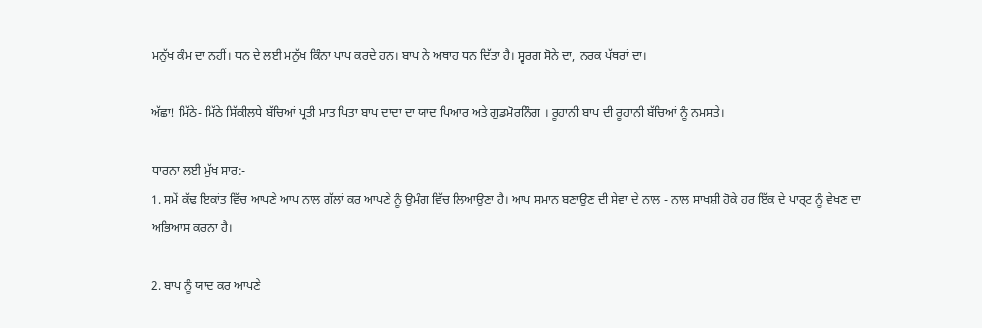ਮਨੁੱਖ ਕੰਮ ਦਾ ਨਹੀਂ। ਧਨ ਦੇ ਲਈ ਮਨੁੱਖ ਕਿੰਨਾ ਪਾਪ ਕਰਦੇ ਹਨ। ਬਾਪ ਨੇ ਅਥਾਹ ਧਨ ਦਿੱਤਾ ਹੈ। ਸ੍ਵਰਗ ਸੋਨੇ ਦਾ, ਨਰਕ ਪੱਥਰਾਂ ਦਾ।

ਅੱਛਾ! ਮਿੱਠੇ- ਮਿੱਠੇ ਸਿੱਕੀਲਧੇ ਬੱਚਿਆਂ ਪ੍ਰਤੀ ਮਾਤ ਪਿਤਾ ਬਾਪ ਦਾਦਾ ਦਾ ਯਾਦ ਪਿਆਰ ਅਤੇ ਗੁਡਮੋਰਨਿੰਗ । ਰੂਹਾਨੀ ਬਾਪ ਦੀ ਰੂਹਾਨੀ ਬੱਚਿਆਂ ਨੂੰ ਨਮਸਤੇ।

ਧਾਰਨਾ ਲਈ ਮੁੱਖ ਸਾਰ:-
1. ਸਮੇਂ ਕੱਢ ਇਕਾਂਤ ਵਿੱਚ ਆਪਣੇ ਆਪ ਨਾਲ ਗੱਲਾਂ ਕਰ ਆਪਣੇ ਨੂੰ ਉਮੰਗ ਵਿੱਚ ਲਿਆਉਣਾ ਹੈ। ਆਪ ਸਮਾਨ ਬਣਾਉਣ ਦੀ ਸੇਵਾ ਦੇ ਨਾਲ - ਨਾਲ ਸਾਖਸ਼ੀ ਹੋਕੇ ਹਰ ਇੱਕ ਦੇ ਪਾਰ੍ਟ ਨੂੰ ਵੇਖਣ ਦਾ ਅਭਿਆਸ ਕਰਨਾ ਹੈ।

2. ਬਾਪ ਨੂੰ ਯਾਦ ਕਰ ਆਪਣੇ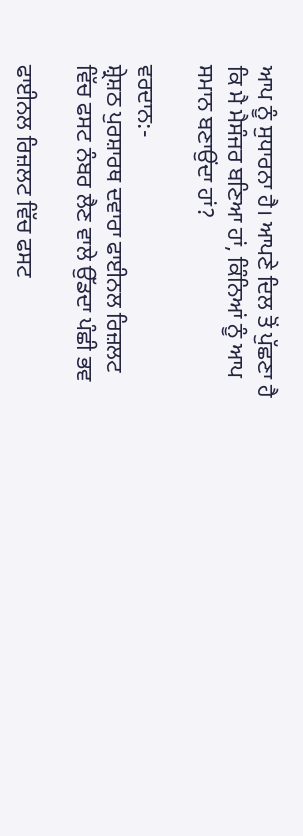ਆਪ ਨੂੰ ਸੁਧਾਰਨਾ ਹੈ। ਆਪਣੇ ਦਿਲ ਤੋਂ ਪੁੱਛਣਾ ਹੈ ਕਿ ਮੈ ਮੈਸੰਜਰ ਬਣਿਆ ਹਾਂ, ਕਿੰਨਿਆਂ ਨੂੰ ਆਪ ਸਮਾਨ ਬਣਾਉਂਦਾ ਹਾਂ?

ਵਰਦਾਨ:-
ਸ਼੍ਰੇਸ਼ਠ ਪੁਰਸ਼ਾਰਥ ਦਵਾਰਾ ਫਾਈਨਲ ਰਿਜ਼ਲਟ ਵਿੱਚ ਫਸਟ ਨੰਬਰ ਲੈਣ ਵਾਲੇ ਉੱਡਦਾ ਪੰਛੀ ਭਵ

ਫਾਈਨਲ ਰਿਜ਼ਲਟ ਵਿੱਚ ਫਸਟ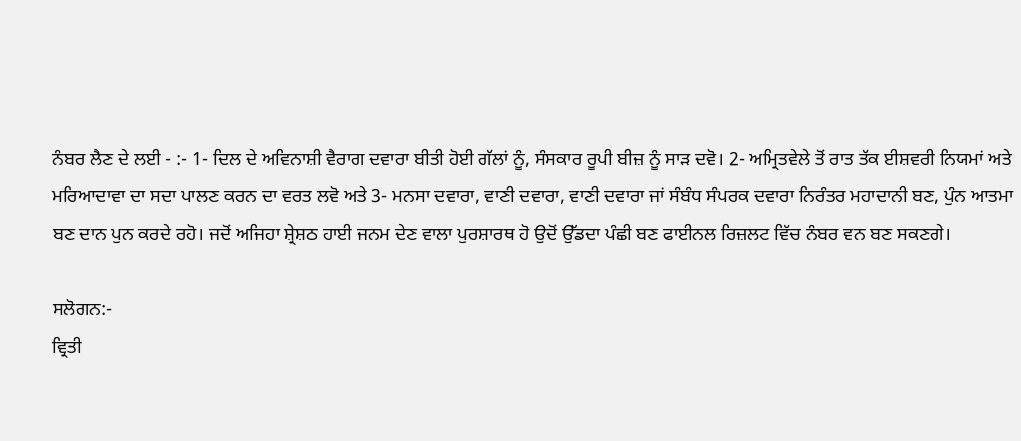ਨੰਬਰ ਲੈਣ ਦੇ ਲਈ - :- 1- ਦਿਲ ਦੇ ਅਵਿਨਾਸ਼ੀ ਵੈਰਾਗ ਦਵਾਰਾ ਬੀਤੀ ਹੋਈ ਗੱਲਾਂ ਨੂੰ, ਸੰਸਕਾਰ ਰੂਪੀ ਬੀਜ਼ ਨੂੰ ਸਾੜ ਦਵੋ। 2- ਅਮ੍ਰਿਤਵੇਲੇ ਤੋਂ ਰਾਤ ਤੱਕ ਈਸ਼ਵਰੀ ਨਿਯਮਾਂ ਅਤੇ ਮਰਿਆਦਾਵਾ ਦਾ ਸਦਾ ਪਾਲਣ ਕਰਨ ਦਾ ਵਰਤ ਲਵੋ ਅਤੇ 3- ਮਨਸਾ ਦਵਾਰਾ, ਵਾਣੀ ਦਵਾਰਾ, ਵਾਣੀ ਦਵਾਰਾ ਜਾਂ ਸੰਬੰਧ ਸੰਪਰਕ ਦਵਾਰਾ ਨਿਰੰਤਰ ਮਹਾਦਾਨੀ ਬਣ, ਪੁੰਨ ਆਤਮਾ ਬਣ ਦਾਨ ਪੁਨ ਕਰਦੇ ਰਹੋ। ਜਦੋਂ ਅਜਿਹਾ ਸ਼੍ਰੇਸ਼ਠ ਹਾਈ ਜਨਮ ਦੇਣ ਵਾਲਾ ਪੁਰਸ਼ਾਰਥ ਹੋ ਉਦੋਂ ਉੱਡਦਾ ਪੰਛੀ ਬਣ ਫਾਈਨਲ ਰਿਜ਼ਲਟ ਵਿੱਚ ਨੰਬਰ ਵਨ ਬਣ ਸਕਣਗੇ।

ਸਲੋਗਨ:-
ਵ੍ਰਿਤੀ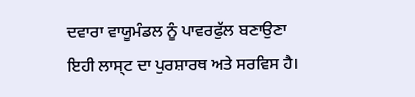ਦਵਾਰਾ ਵਾਯੂਮੰਡਲ ਨੂੰ ਪਾਵਰਫੁੱਲ ਬਣਾਉਣਾ ਇਹੀ ਲਾਸ੍ਟ ਦਾ ਪੁਰਸ਼ਾਰਥ ਅਤੇ ਸਰਵਿਸ ਹੈ।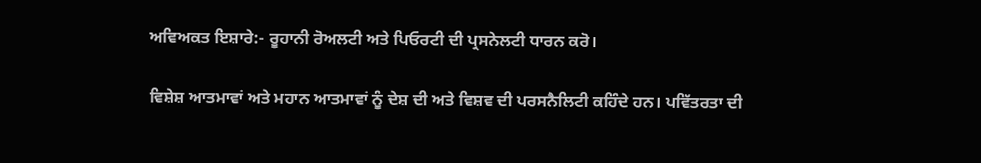ਅਵਿਅਕਤ ਇਸ਼ਾਰੇ:- ਰੂਹਾਨੀ ਰੋਅਲਟੀ ਅਤੇ ਪਿਓਰਟੀ ਦੀ ਪ੍ਰਸਨੇਲਟੀ ਧਾਰਨ ਕਰੋ।

ਵਿਸ਼ੇਸ਼ ਆਤਮਾਵਾਂ ਅਤੇ ਮਹਾਨ ਆਤਮਾਵਾਂ ਨੂੰ ਦੇਸ਼ ਦੀ ਅਤੇ ਵਿਸ਼ਵ ਦੀ ਪਰਸਨੈਲਿਟੀ ਕਹਿੰਦੇ ਹਨ। ਪਵਿੱਤਰਤਾ ਦੀ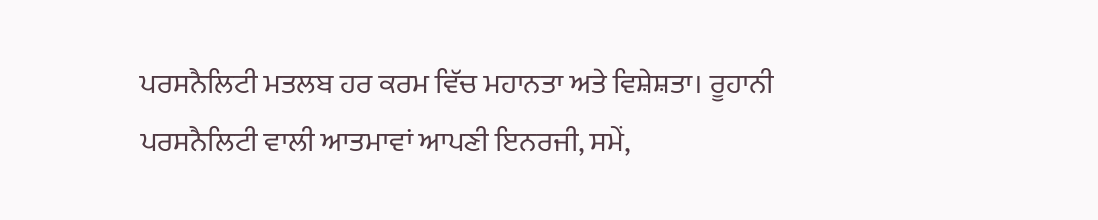ਪਰਸਨੈਲਿਟੀ ਮਤਲਬ ਹਰ ਕਰਮ ਵਿੱਚ ਮਹਾਨਤਾ ਅਤੇ ਵਿਸ਼ੇਸ਼ਤਾ। ਰੂਹਾਨੀ ਪਰਸਨੈਲਿਟੀ ਵਾਲੀ ਆਤਮਾਵਾਂ ਆਪਣੀ ਇਨਰਜੀ, ਸਮੇਂ,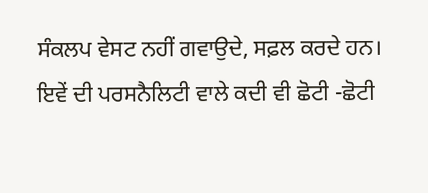ਸੰਕਲਪ ਵੇਸਟ ਨਹੀਂ ਗਵਾਉਦੇ, ਸਫ਼ਲ ਕਰਦੇ ਹਨ। ਇਵੇਂ ਦੀ ਪਰਸਨੈਲਿਟੀ ਵਾਲੇ ਕਦੀ ਵੀ ਛੋਟੀ -ਛੋਟੀ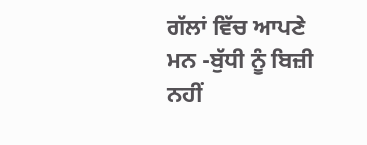ਗੱਲਾਂ ਵਿੱਚ ਆਪਣੇ ਮਨ -ਬੁੱਧੀ ਨੂੰ ਬਿਜ਼ੀ ਨਹੀਂ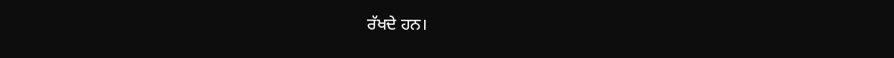ਰੱਖਦੇ ਹਨ।